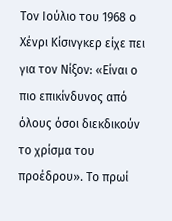Τον Ιούλιο του 1968 ο Χένρι Κίσινγκερ είχε πει για τον Νίξον: «Είναι ο πιο επικίνδυνος από όλους όσοι διεκδικούν το χρίσμα του προέδρου». Το πρωί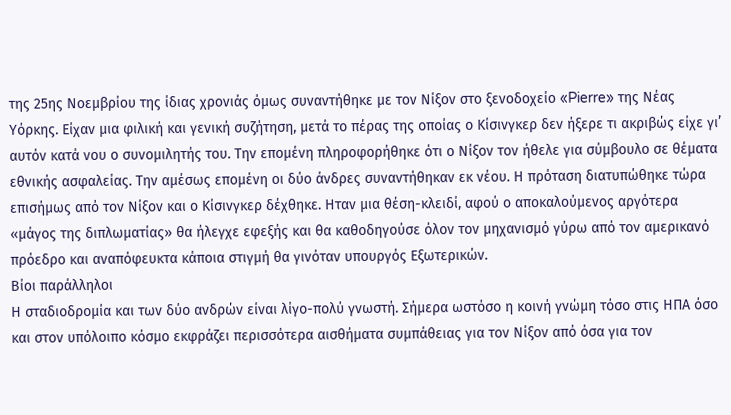της 25ης Νοεμβρίου της ίδιας χρονιάς όμως συναντήθηκε με τον Νίξον στο ξενοδοχείο «Pierre» της Νέας Υόρκης. Είχαν μια φιλική και γενική συζήτηση, μετά το πέρας της οποίας ο Κίσινγκερ δεν ήξερε τι ακριβώς είχε γι’ αυτόν κατά νου ο συνομιλητής του. Την επομένη πληροφορήθηκε ότι ο Νίξον τον ήθελε για σύμβουλο σε θέματα εθνικής ασφαλείας. Την αμέσως επομένη οι δύο άνδρες συναντήθηκαν εκ νέου. Η πρόταση διατυπώθηκε τώρα επισήμως από τον Νίξον και ο Κίσινγκερ δέχθηκε. Ηταν μια θέση-κλειδί, αφού ο αποκαλούμενος αργότερα «μάγος της διπλωματίας» θα ήλεγχε εφεξής και θα καθοδηγούσε όλον τον μηχανισμό γύρω από τον αμερικανό πρόεδρο και αναπόφευκτα κάποια στιγμή θα γινόταν υπουργός Εξωτερικών.
Βίοι παράλληλοι
Η σταδιοδρομία και των δύο ανδρών είναι λίγο-πολύ γνωστή. Σήμερα ωστόσο η κοινή γνώμη τόσο στις ΗΠΑ όσο και στον υπόλοιπο κόσμο εκφράζει περισσότερα αισθήματα συμπάθειας για τον Νίξον από όσα για τον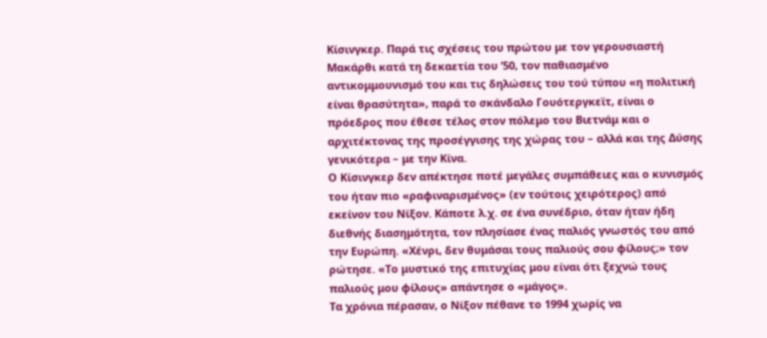Κίσινγκερ. Παρά τις σχέσεις του πρώτου με τον γερουσιαστή Μακάρθι κατά τη δεκαετία του ’50, τον παθιασμένο αντικομμουνισμό του και τις δηλώσεις του τού τύπου «η πολιτική είναι θρασύτητα», παρά το σκάνδαλο Γουότεργκεϊτ, είναι ο πρόεδρος που έθεσε τέλος στον πόλεμο του Βιετνάμ και ο αρχιτέκτονας της προσέγγισης της χώρας του – αλλά και της Δύσης γενικότερα – με την Κίνα.
Ο Κίσινγκερ δεν απέκτησε ποτέ μεγάλες συμπάθειες και ο κυνισμός του ήταν πιο «ραφιναρισμένος» (εν τούτοις χειρότερος) από εκείνον του Νίξον. Κάποτε λ.χ. σε ένα συνέδριο, όταν ήταν ήδη διεθνής διασημότητα, τον πλησίασε ένας παλιός γνωστός του από την Ευρώπη. «Χένρι, δεν θυμάσαι τους παλιούς σου φίλους;» τον ρώτησε. «Το μυστικό της επιτυχίας μου είναι ότι ξεχνώ τους παλιούς μου φίλους» απάντησε ο «μάγος».
Τα χρόνια πέρασαν, ο Νίξον πέθανε το 1994 χωρίς να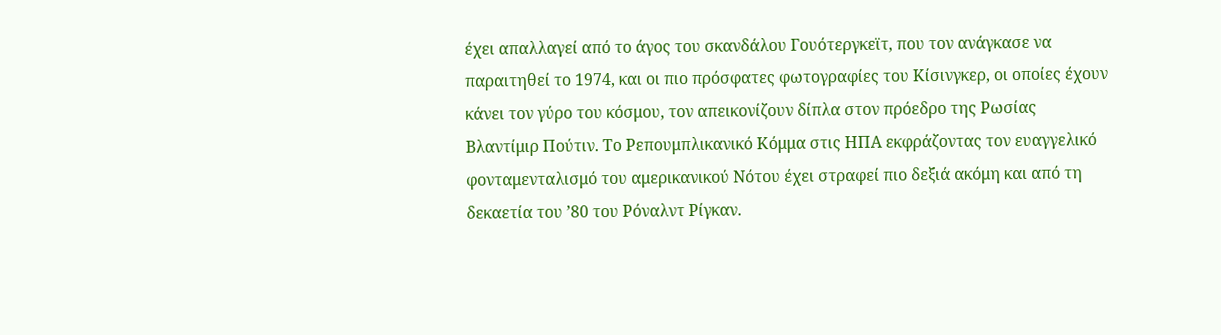έχει απαλλαγεί από το άγος του σκανδάλου Γουότεργκεϊτ, που τον ανάγκασε να παραιτηθεί το 1974, και οι πιο πρόσφατες φωτογραφίες του Κίσινγκερ, οι οποίες έχουν κάνει τον γύρο του κόσμου, τον απεικονίζουν δίπλα στον πρόεδρο της Ρωσίας Βλαντίμιρ Πούτιν. Το Ρεπουμπλικανικό Κόμμα στις ΗΠΑ εκφράζοντας τον ευαγγελικό φονταμενταλισμό του αμερικανικού Νότου έχει στραφεί πιο δεξιά ακόμη και από τη δεκαετία του ’80 του Ρόναλντ Ρίγκαν.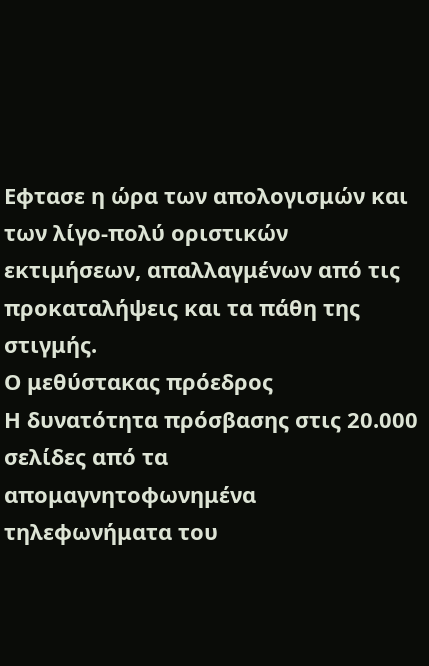Εφτασε η ώρα των απολογισμών και των λίγο-πολύ οριστικών εκτιμήσεων, απαλλαγμένων από τις προκαταλήψεις και τα πάθη της στιγμής.
Ο μεθύστακας πρόεδρος
Η δυνατότητα πρόσβασης στις 20.000 σελίδες από τα απομαγνητοφωνημένα τηλεφωνήματα του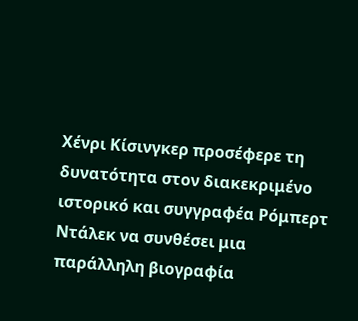Χένρι Κίσινγκερ προσέφερε τη δυνατότητα στον διακεκριμένο ιστορικό και συγγραφέα Ρόμπερτ Ντάλεκ να συνθέσει μια παράλληλη βιογραφία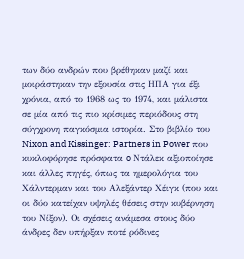των δύο ανδρών που βρέθηκαν μαζί και μοιράστηκαν την εξουσία στις ΗΠΑ για έξι χρόνια, από το 1968 ως το 1974, και μάλιστα σε μία από τις πιο κρίσιμες περιόδους στη σύγχρονη παγκόσμια ιστορία. Στο βιβλίο του Nixon and Kissinger: Partners in Power που κυκλοφόρησε πρόσφατα o Ντάλεκ αξιοποίησε και άλλες πηγές, όπως τα ημερολόγια του Χάλντερμαν και του Αλεξάντερ Χέιγκ (που και οι δύο κατείχαν υψηλές θέσεις στην κυβέρνηση του Νίξον). Οι σχέσεις ανάμεσα στους δύο άνδρες δεν υπήρξαν ποτέ ρόδινες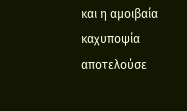και η αμοιβαία καχυποψία αποτελούσε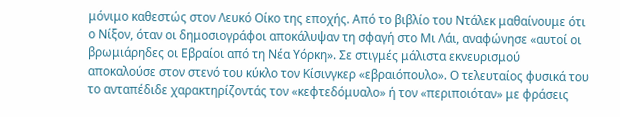μόνιμο καθεστώς στον Λευκό Οίκο της εποχής. Από το βιβλίο του Ντάλεκ μαθαίνουμε ότι ο Νίξον, όταν οι δημοσιογράφοι αποκάλυψαν τη σφαγή στο Μι Λάι, αναφώνησε «αυτοί οι βρωμιάρηδες οι Εβραίοι από τη Νέα Υόρκη». Σε στιγμές μάλιστα εκνευρισμού αποκαλούσε στον στενό του κύκλο τον Κίσινγκερ «εβραιόπουλο». Ο τελευταίος φυσικά του το ανταπέδιδε χαρακτηρίζοντάς τον «κεφτεδόμυαλο» ή τον «περιποιόταν» με φράσεις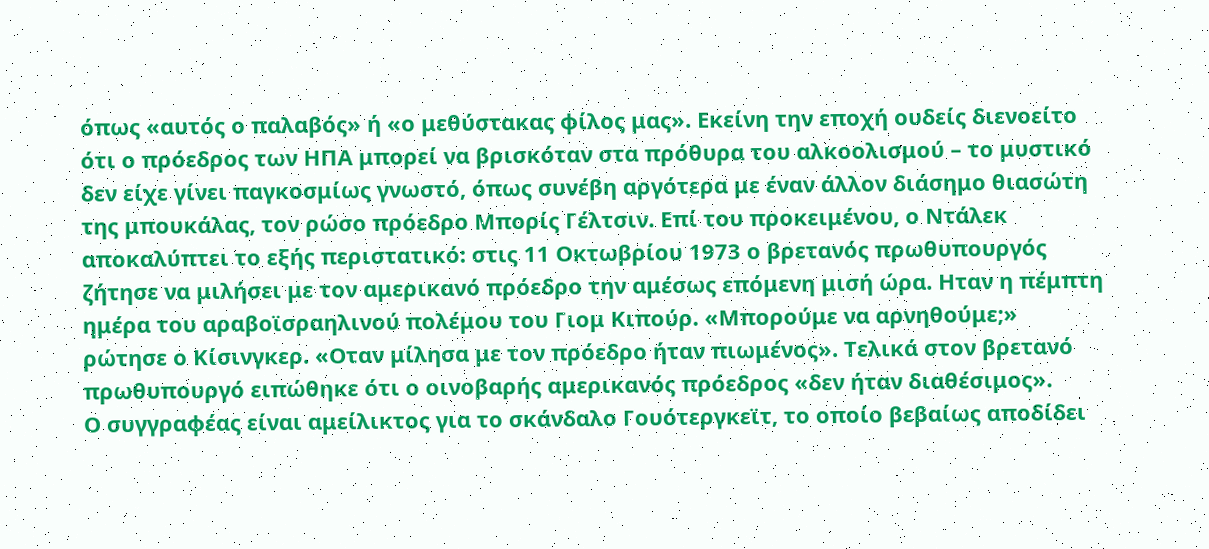όπως «αυτός ο παλαβός» ή «ο μεθύστακας φίλος μας». Εκείνη την εποχή ουδείς διενοείτο ότι ο πρόεδρος των ΗΠΑ μπορεί να βρισκόταν στα πρόθυρα του αλκοολισμού – το μυστικό δεν είχε γίνει παγκοσμίως γνωστό, όπως συνέβη αργότερα με έναν άλλον διάσημο θιασώτη της μπουκάλας, τον ρώσο πρόεδρο Μπορίς Γέλτσιν. Επί του προκειμένου, ο Ντάλεκ αποκαλύπτει το εξής περιστατικό: στις 11 Οκτωβρίου 1973 ο βρετανός πρωθυπουργός ζήτησε να μιλήσει με τον αμερικανό πρόεδρο την αμέσως επόμενη μισή ώρα. Ηταν η πέμπτη ημέρα του αραβοϊσραηλινού πολέμου του Γιομ Κιπούρ. «Μπορούμε να αρνηθούμε;» ρώτησε ο Κίσινγκερ. «Οταν μίλησα με τον πρόεδρο ήταν πιωμένος». Τελικά στον βρετανό πρωθυπουργό ειπώθηκε ότι ο οινοβαρής αμερικανός πρόεδρος «δεν ήταν διαθέσιμος».
Ο συγγραφέας είναι αμείλικτος για το σκάνδαλο Γουότεργκεϊτ, το οποίο βεβαίως αποδίδει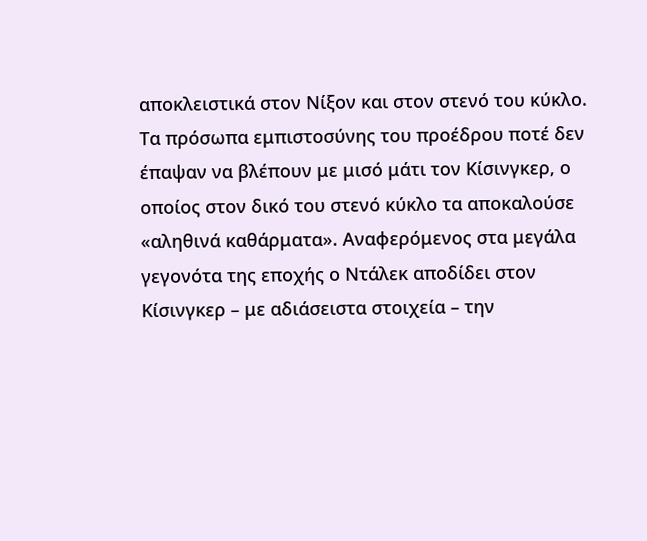αποκλειστικά στον Νίξον και στον στενό του κύκλο. Τα πρόσωπα εμπιστοσύνης του προέδρου ποτέ δεν έπαψαν να βλέπουν με μισό μάτι τον Κίσινγκερ, ο οποίος στον δικό του στενό κύκλο τα αποκαλούσε «αληθινά καθάρματα». Αναφερόμενος στα μεγάλα γεγονότα της εποχής ο Ντάλεκ αποδίδει στον Κίσινγκερ – με αδιάσειστα στοιχεία – την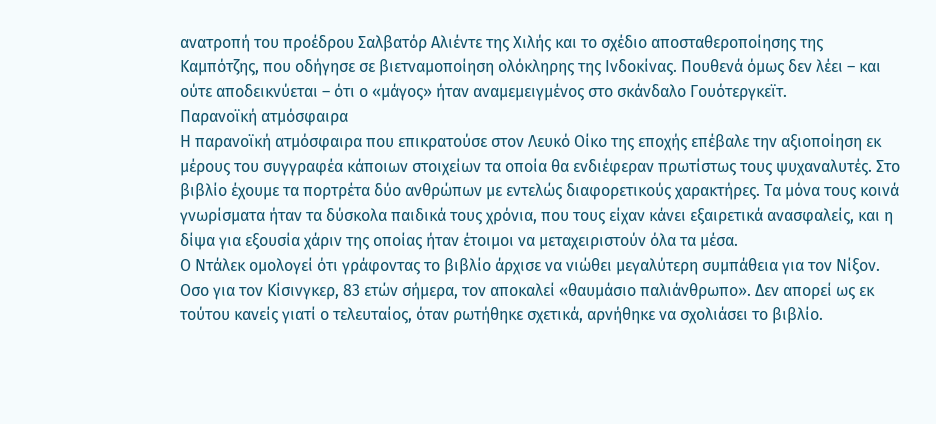ανατροπή του προέδρου Σαλβατόρ Αλιέντε της Χιλής και το σχέδιο αποσταθεροποίησης της Καμπότζης, που οδήγησε σε βιετναμοποίηση ολόκληρης της Ινδοκίνας. Πουθενά όμως δεν λέει – και ούτε αποδεικνύεται – ότι ο «μάγος» ήταν αναμεμειγμένος στο σκάνδαλο Γουότεργκεϊτ.
Παρανοϊκή ατμόσφαιρα
Η παρανοϊκή ατμόσφαιρα που επικρατούσε στον Λευκό Οίκο της εποχής επέβαλε την αξιοποίηση εκ μέρους του συγγραφέα κάποιων στοιχείων τα οποία θα ενδιέφεραν πρωτίστως τους ψυχαναλυτές. Στο βιβλίο έχουμε τα πορτρέτα δύο ανθρώπων με εντελώς διαφορετικούς χαρακτήρες. Τα μόνα τους κοινά γνωρίσματα ήταν τα δύσκολα παιδικά τους χρόνια, που τους είχαν κάνει εξαιρετικά ανασφαλείς, και η δίψα για εξουσία χάριν της οποίας ήταν έτοιμοι να μεταχειριστούν όλα τα μέσα.
Ο Ντάλεκ ομολογεί ότι γράφοντας το βιβλίο άρχισε να νιώθει μεγαλύτερη συμπάθεια για τον Νίξον. Οσο για τον Κίσινγκερ, 83 ετών σήμερα, τον αποκαλεί «θαυμάσιο παλιάνθρωπο». Δεν απορεί ως εκ τούτου κανείς γιατί ο τελευταίος, όταν ρωτήθηκε σχετικά, αρνήθηκε να σχολιάσει το βιβλίο.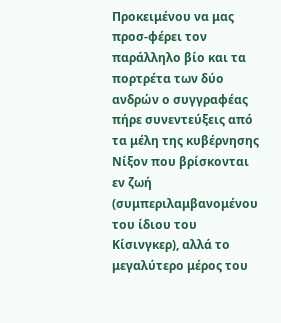Προκειμένου να μας προσ-φέρει τον παράλληλο βίο και τα πορτρέτα των δύο ανδρών ο συγγραφέας πήρε συνεντεύξεις από τα μέλη της κυβέρνησης Νίξον που βρίσκονται εν ζωή (συμπεριλαμβανομένου του ίδιου του Κίσινγκερ), αλλά το μεγαλύτερο μέρος του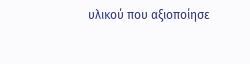υλικού που αξιοποίησε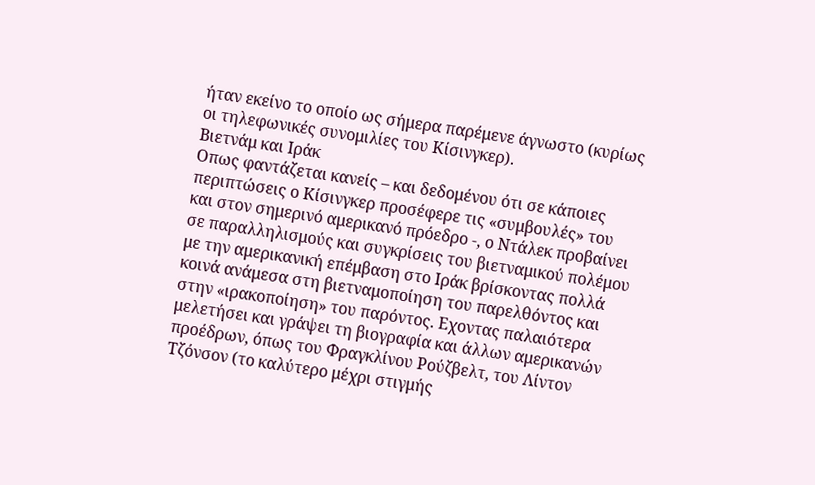ήταν εκείνο το οποίο ως σήμερα παρέμενε άγνωστο (κυρίως οι τηλεφωνικές συνομιλίες του Κίσινγκερ).
Βιετνάμ και Ιράκ
Οπως φαντάζεται κανείς – και δεδομένου ότι σε κάποιες περιπτώσεις ο Κίσινγκερ προσέφερε τις «συμβουλές» του και στον σημερινό αμερικανό πρόεδρο -, ο Ντάλεκ προβαίνει σε παραλληλισμούς και συγκρίσεις του βιετναμικού πολέμου με την αμερικανική επέμβαση στο Ιράκ βρίσκοντας πολλά κοινά ανάμεσα στη βιετναμοποίηση του παρελθόντος και στην «ιρακοποίηση» του παρόντος. Εχοντας παλαιότερα μελετήσει και γράψει τη βιογραφία και άλλων αμερικανών προέδρων, όπως του Φραγκλίνου Ρούζβελτ, του Λίντον Τζόνσον (το καλύτερο μέχρι στιγμής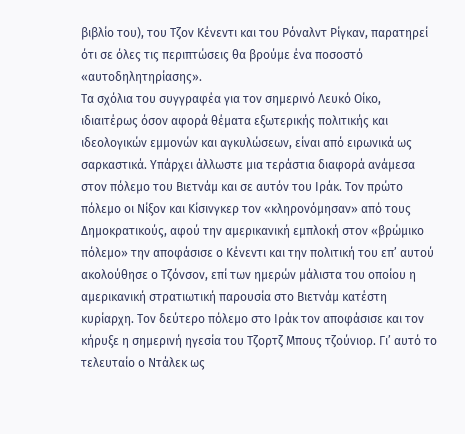βιβλίο του), του Τζον Κένεντι και του Ρόναλντ Ρίγκαν, παρατηρεί ότι σε όλες τις περιπτώσεις θα βρούμε ένα ποσοστό «αυτοδηλητηρίασης».
Τα σχόλια του συγγραφέα για τον σημερινό Λευκό Οίκο, ιδιαιτέρως όσον αφορά θέματα εξωτερικής πολιτικής και ιδεολογικών εμμονών και αγκυλώσεων, είναι από ειρωνικά ως σαρκαστικά. Υπάρχει άλλωστε μια τεράστια διαφορά ανάμεσα στον πόλεμο του Βιετνάμ και σε αυτόν του Ιράκ. Τον πρώτο πόλεμο οι Νίξον και Κίσινγκερ τον «κληρονόμησαν» από τους Δημοκρατικούς, αφού την αμερικανική εμπλοκή στον «βρώμικο πόλεμο» την αποφάσισε ο Κένεντι και την πολιτική του επ’ αυτού ακολούθησε ο Τζόνσον, επί των ημερών μάλιστα του οποίου η αμερικανική στρατιωτική παρουσία στο Βιετνάμ κατέστη κυρίαρχη. Τον δεύτερο πόλεμο στο Ιράκ τον αποφάσισε και τον κήρυξε η σημερινή ηγεσία του Τζορτζ Μπους τζούνιορ. Γι’ αυτό το τελευταίο ο Ντάλεκ ως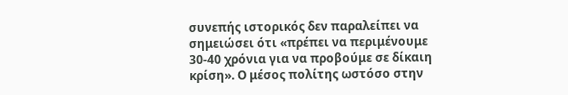συνεπής ιστορικός δεν παραλείπει να σημειώσει ότι «πρέπει να περιμένουμε 30-40 χρόνια για να προβούμε σε δίκαιη κρίση». Ο μέσος πολίτης ωστόσο στην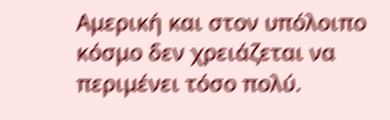Αμερική και στον υπόλοιπο κόσμο δεν χρειάζεται να περιμένει τόσο πολύ.